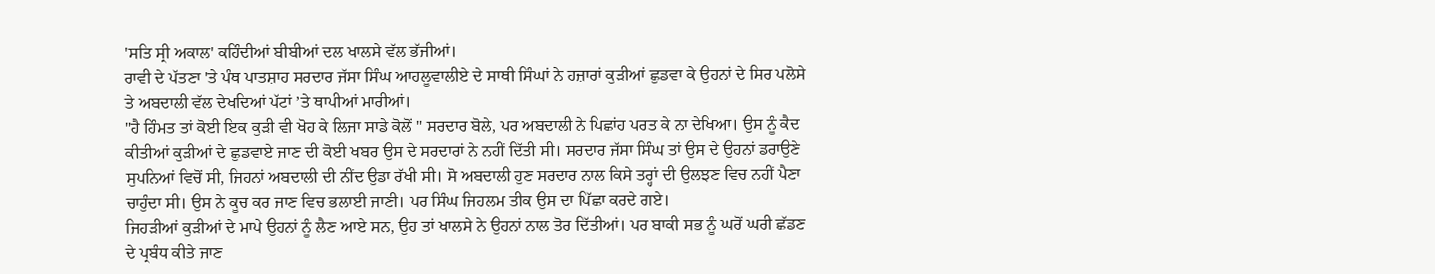'ਸਤਿ ਸ੍ਰੀ ਅਕਾਲ' ਕਹਿੰਦੀਆਂ ਬੀਬੀਆਂ ਦਲ ਖਾਲਸੇ ਵੱਲ ਭੱਜੀਆਂ।
ਰਾਵੀ ਦੇ ਪੱਤਣਾ 'ਤੇ ਪੰਥ ਪਾਤਸ਼ਾਹ ਸਰਦਾਰ ਜੱਸਾ ਸਿੰਘ ਆਹਲੂਵਾਲੀਏ ਦੇ ਸਾਥੀ ਸਿੰਘਾਂ ਨੇ ਹਜ਼ਾਰਾਂ ਕੁੜੀਆਂ ਛੁਡਵਾ ਕੇ ਉਹਨਾਂ ਦੇ ਸਿਰ ਪਲੋਸੇ ਤੇ ਅਬਦਾਲੀ ਵੱਲ ਦੇਖਦਿਆਂ ਪੱਟਾਂ ’ਤੇ ਥਾਪੀਆਂ ਮਾਰੀਆਂ।
"ਹੈ ਹਿੰਮਤ ਤਾਂ ਕੋਈ ਇਕ ਕੁੜੀ ਵੀ ਖੋਹ ਕੇ ਲਿਜਾ ਸਾਡੇ ਕੋਲੋਂ " ਸਰਦਾਰ ਬੋਲੇ, ਪਰ ਅਬਦਾਲੀ ਨੇ ਪਿਛਾਂਹ ਪਰਤ ਕੇ ਨਾ ਦੇਖਿਆ। ਉਸ ਨੂੰ ਕੈਦ ਕੀਤੀਆਂ ਕੁੜੀਆਂ ਦੇ ਛੁਡਵਾਏ ਜਾਣ ਦੀ ਕੋਈ ਖਬਰ ਉਸ ਦੇ ਸਰਦਾਰਾਂ ਨੇ ਨਹੀਂ ਦਿੱਤੀ ਸੀ। ਸਰਦਾਰ ਜੱਸਾ ਸਿੰਘ ਤਾਂ ਉਸ ਦੇ ਉਹਨਾਂ ਡਰਾਉਣੇ ਸੁਪਨਿਆਂ ਵਿਚੋਂ ਸੀ, ਜਿਹਨਾਂ ਅਬਦਾਲੀ ਦੀ ਨੀਂਦ ਉਡਾ ਰੱਖੀ ਸੀ। ਸੋ ਅਬਦਾਲੀ ਹੁਣ ਸਰਦਾਰ ਨਾਲ ਕਿਸੇ ਤਰ੍ਹਾਂ ਦੀ ਉਲਝਣ ਵਿਚ ਨਹੀਂ ਪੈਣਾ ਚਾਹੁੰਦਾ ਸੀ। ਉਸ ਨੇ ਕੂਚ ਕਰ ਜਾਣ ਵਿਚ ਭਲਾਈ ਜਾਣੀ। ਪਰ ਸਿੰਘ ਜਿਹਲਮ ਤੀਕ ਉਸ ਦਾ ਪਿੱਛਾ ਕਰਦੇ ਗਏ।
ਜਿਹੜੀਆਂ ਕੁੜੀਆਂ ਦੇ ਮਾਪੇ ਉਹਨਾਂ ਨੂੰ ਲੈਣ ਆਏ ਸਨ, ਉਹ ਤਾਂ ਖਾਲਸੇ ਨੇ ਉਹਨਾਂ ਨਾਲ ਤੋਰ ਦਿੱਤੀਆਂ। ਪਰ ਬਾਕੀ ਸਭ ਨੂੰ ਘਰੋਂ ਘਰੀ ਛੱਡਣ ਦੇ ਪ੍ਰਬੰਧ ਕੀਤੇ ਜਾਣ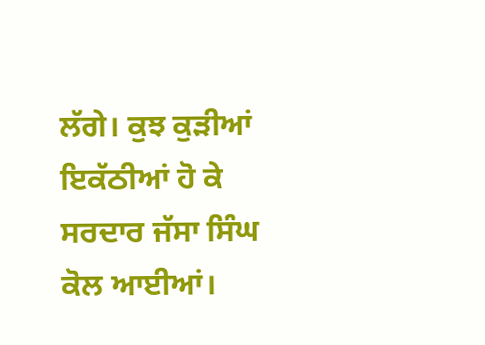ਲੱਗੇ। ਕੁਝ ਕੁੜੀਆਂ ਇਕੱਠੀਆਂ ਹੋ ਕੇ ਸਰਦਾਰ ਜੱਸਾ ਸਿੰਘ ਕੋਲ ਆਈਆਂ।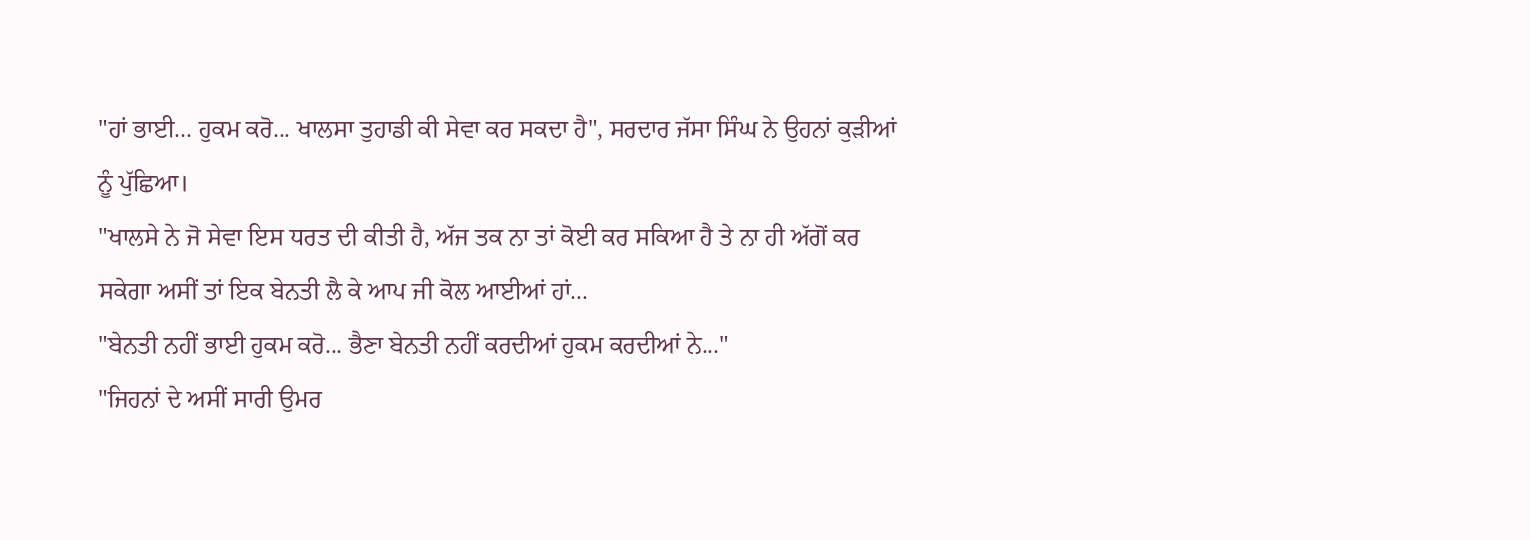"ਹਾਂ ਭਾਈ... ਹੁਕਮ ਕਰੋ... ਖਾਲਸਾ ਤੁਹਾਡੀ ਕੀ ਸੇਵਾ ਕਰ ਸਕਦਾ ਹੈ", ਸਰਦਾਰ ਜੱਸਾ ਸਿੰਘ ਨੇ ਉਹਨਾਂ ਕੁੜੀਆਂ ਨੂੰ ਪੁੱਛਿਆ।
"ਖਾਲਸੇ ਨੇ ਜੋ ਸੇਵਾ ਇਸ ਧਰਤ ਦੀ ਕੀਤੀ ਹੈ, ਅੱਜ ਤਕ ਨਾ ਤਾਂ ਕੋਈ ਕਰ ਸਕਿਆ ਹੈ ਤੇ ਨਾ ਹੀ ਅੱਗੋਂ ਕਰ ਸਕੇਗਾ ਅਸੀਂ ਤਾਂ ਇਕ ਬੇਨਤੀ ਲੈ ਕੇ ਆਪ ਜੀ ਕੋਲ ਆਈਆਂ ਹਾਂ...
"ਬੇਨਤੀ ਨਹੀਂ ਭਾਈ ਹੁਕਮ ਕਰੋ... ਭੈਣਾ ਬੇਨਤੀ ਨਹੀਂ ਕਰਦੀਆਂ ਹੁਕਮ ਕਰਦੀਆਂ ਨੇ..."
"ਜਿਹਨਾਂ ਦੇ ਅਸੀਂ ਸਾਰੀ ਉਮਰ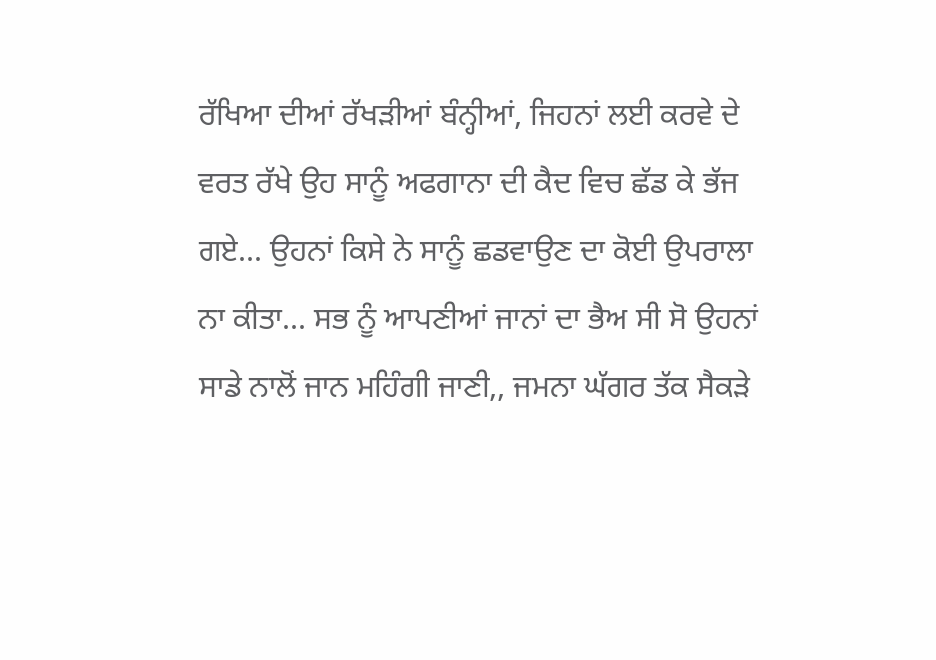ਰੱਖਿਆ ਦੀਆਂ ਰੱਖੜੀਆਂ ਬੰਨ੍ਹੀਆਂ, ਜਿਹਨਾਂ ਲਈ ਕਰਵੇ ਦੇ ਵਰਤ ਰੱਖੇ ਉਹ ਸਾਨੂੰ ਅਫਗਾਨਾ ਦੀ ਕੈਦ ਵਿਚ ਛੱਡ ਕੇ ਭੱਜ ਗਏ... ਉਹਨਾਂ ਕਿਸੇ ਨੇ ਸਾਨੂੰ ਛਡਵਾਉਣ ਦਾ ਕੋਈ ਉਪਰਾਲਾ ਨਾ ਕੀਤਾ... ਸਭ ਨੂੰ ਆਪਣੀਆਂ ਜਾਨਾਂ ਦਾ ਭੈਅ ਸੀ ਸੋ ਉਹਨਾਂ ਸਾਡੇ ਨਾਲੋਂ ਜਾਨ ਮਹਿੰਗੀ ਜਾਣੀ,, ਜਮਨਾ ਘੱਗਰ ਤੱਕ ਸੈਕੜੇ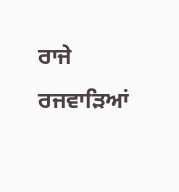ਰਾਜੇ ਰਜਵਾੜਿਆਂ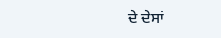ਦੇ ਦੇਸਾਂ